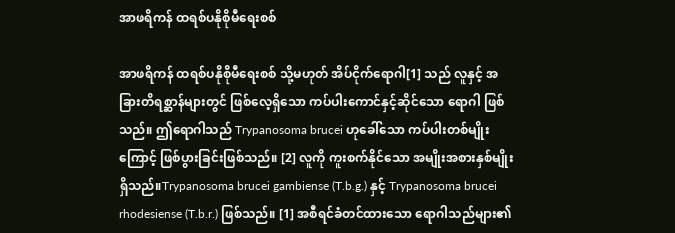အာဖရိကန် ထရစ်ပနိုစိုမီရေးစစ်

အာဖရိကန် ထရစ်ပနိုစိုမီရေးစစ် သို့မဟုတ် အိပ်ငိုက်ရောဂါ[1] သည် လူနှင့် အခြားတိရစ္ဆာန်များတွင် ဖြစ်လေ့ရှိသော ကပ်ပါးကောင်နှင့်ဆိုင်သော ရောဂါ ဖြစ်သည်။ ဤရောဂါသည် Trypanosoma brucei ဟုခေါ်သော ကပ်ပါးတစ်မျိုးကြောင့် ဖြစ်ပွားခြင်းဖြစ်သည်။ [2] လူကို ကူးစက်နိုင်သော အမျိုးအစားနှစ်မျိုးရှိသည်။Trypanosoma brucei gambiense (T.b.g.) နှင့် Trypanosoma brucei rhodesiense (T.b.r.) ဖြစ်သည်။ [1] အစီရင်ခံတင်ထားသော ရောဂါသည်များ၏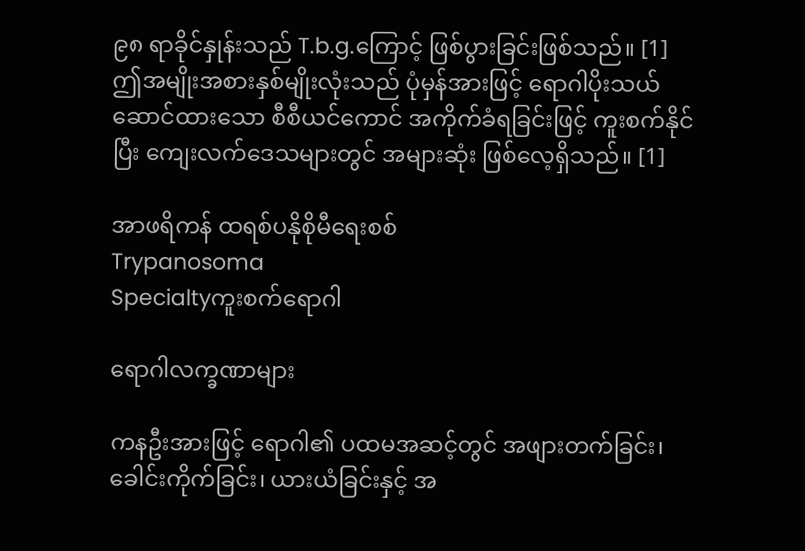၉၈ ရာခိုင်နှုန်းသည် T.b.g.ကြောင့် ဖြစ်ပွားခြင်းဖြစ်သည်။ [1] ဤအမျိုးအစားနှစ်မျိုးလုံးသည် ပုံမှန်အားဖြင့် ရောဂါပိုးသယ်ဆောင်ထားသော စီစီယင်ကောင် အကိုက်ခံရခြင်းဖြင့် ကူးစက်နိုင်ပြီး ကျေးလက်ဒေသများတွင် အများဆုံး ဖြစ်လေ့ရှိသည်။ [1]

အာဖရိကန် ထရစ်ပနိုစိုမီရေးစစ်
Trypanosoma
Specialtyကူးစက်ရောဂါ

ရောဂါလက္ခဏာများ

ကနဦးအားဖြင့် ရောဂါ၏ ပထမအဆင့်တွင် အဖျားတက်ခြင်း၊ ခေါင်းကိုက်ခြင်း၊ ယားယံခြင်းနှင့် အ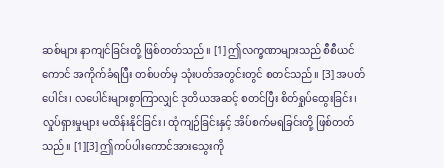ဆစ်များ နာကျင်ခြင်းတို့ ဖြစ်တတ်သည်။ [1] ဤလက္ခဏာများသည် စီစီယင်ကောင် အကိုက်ခံရပြီး တစ်ပတ်မှ သုံးပတ်အတွင်းတွင် စတင်သည်။ [3] အပတ်ပေါင်း၊ လပေါင်းများစွာကြာလျှင် ဒုတိယအဆင့် စတင်ပြီး စိတ်ရှုပ်ထွေးခြင်း၊ လှုပ်ရှားမှုများ မထိန်းနိုင်ခြင်း၊ ထုံကျဉ်ခြင်းနှင့် အိပ်စက်မရခြင်းတို့ ဖြစ်တတ်သည်။ [1][3] ဤကပ်ပါးကောင်အားသွေးကို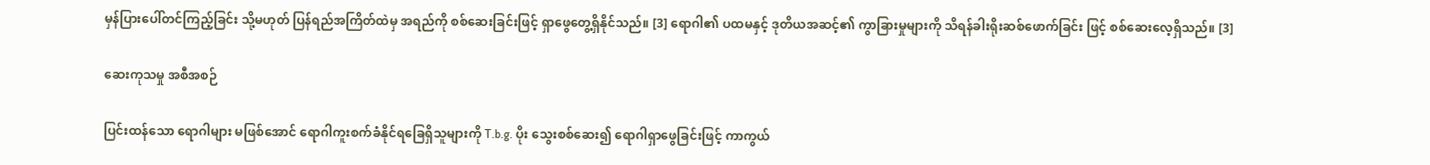မှန်ပြားပေါ်တင်ကြည့်ခြင်း သို့မဟုတ် ပြန်ရည်အကြိတ်ထဲမှ အရည်ကို စစ်ဆေးခြင်းဖြင့် ရှာဖွေတွေ့ရှိနိုင်သည်။ [3] ရောဂါ၏ ပထမနှင့် ဒုတိယအဆင့်၏ ကွာခြားမှုများကို သိရန်ခါးရိုးဆစ်ဖောက်ခြင်း ဖြင့် စစ်ဆေးလေ့ရှိသည်။ [3]

ဆေးကုသမှု အစီအစဉ်

ပြင်းထန်သော ရောဂါများ မဖြစ်အောင် ရောဂါကူးစက်ခံနိုင်ရခြေရှိသူများကို T.b.g. ပိုး သွေးစစ်ဆေး၍ ရောဂါရှာဖွေခြင်းဖြင့် ကာကွယ်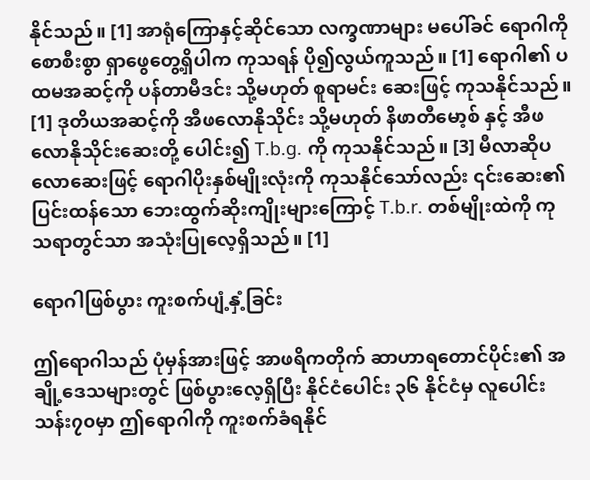နိုင်သည်။ [1] အာရုံကြောနှင့်ဆိုင်သော လက္ခဏာများ မပေါ်ခင် ရောဂါကို စောစီးစွာ ရှာဖွေတွေ့ရှိပါက ကုသရန် ပို၍လွယ်ကူသည်။ [1] ရောဂါ၏ ပထမအဆင့်ကို ပန်တာမီဒင်း သို့မဟုတ် စူရာမင်း ဆေးဖြင့် ကုသနိုင်သည်။ [1] ဒုတိယအဆင့်ကို အီဖလောနိုသိုင်း သို့မဟုတ် နိဖာတီမော့စ် နှင့် အီဖလောနိုသိုင်းဆေးတို့ ပေါင်း၍ T.b.g. ကို ကုသနိုင်သည်။ [3] မီလာဆိုပလောဆေးဖြင့် ရောဂါပိုးနှစ်မျိုးလုံးကို ကုသနိုင်သော်လည်း ၎င်းဆေး၏ ပြင်းထန်သော ဘေးထွက်ဆိုးကျိုးများကြောင့် T.b.r. တစ်မျိုးထဲကို ကုသရာတွင်သာ အသုံးပြုလေ့ရှိသည်။ [1]

ရောဂါဖြစ်ပွား ကူးစက်ပျံ့နှံ့ခြင်း

ဤရောဂါသည် ပုံမှန်အားဖြင့် အာဖရိကတိုက် ဆာဟာရတောင်ပိုင်း၏ အချို့ဒေသများတွင် ဖြစ်ပွားလေ့ရှိပြီး နိုင်ငံပေါင်း ၃၆ နိုင်ငံမှ လူပေါင်း သန်း၇၀မှာ ဤရောဂါကို ကူးစက်ခံရနိုင်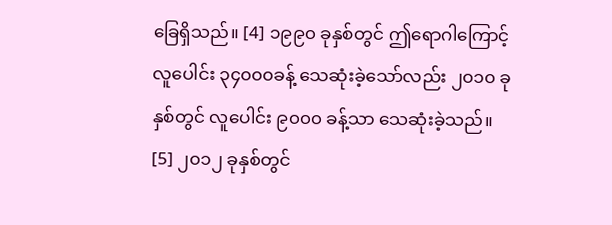ခြေရှိသည်။ [4] ၁၉၉၀ ခုနှစ်တွင် ဤရောဂါကြောင့် လူပေါင်း ၃၄၀၀၀ခန့် သေဆုံးခဲ့သော်လည်း ၂၀၁၀ ခုနှစ်တွင် လူပေါင်း ၉၀၀၀ ခန့်သာ သေဆုံးခဲ့သည်။ [5] ၂၀၁၂ ခုနှစ်တွင်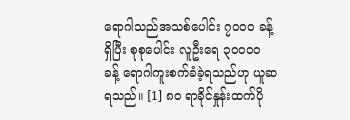ရောဂါသည်အသစ်ပေါင်း ၇၀၀၀ ခန့် ရှိပြီး စုစုပေါင်း လူဦးရေ ၃၀၀၀၀ ခန့် ရောဂါကူးစက်ခံခဲ့ရသည်ဟု ယူဆရသည်။ [1] ၈၀ ရာခိုင်နှုန်းထက်ပို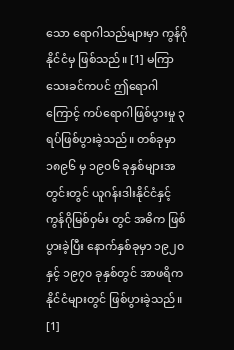သော ရောဂါသည်များမှာ ကွန်ဂိုနိုင်ငံမှ ဖြစ်သည်။ [1] မကြာသေးခင်ကပင် ဤရောဂါကြောင့် ကပ်ရောဂါဖြစ်ပွားမှု ၃ ရပ်ဖြစ်ပွားခဲ့သည်။ တစ်ခုမှာ ၁၈၉၆ မှ ၁၉၀၆ ခုနှစ်များအတွင်းတွင် ယူဂန်းဒါးနိုင်ငံနှင့် ကွန်ဂိုမြစ်ဝှမ်း တွင် အဓိက ဖြစ်ပွားခဲ့ပြီး နောက်နှစ်ခုမှာ ၁၉၂၀ နှင့် ၁၉၇၀ ခုနှစ်တွင် အာဖရိကနိုင်ငံများတွင် ဖြစ်ပွားခဲ့သည်။ [1]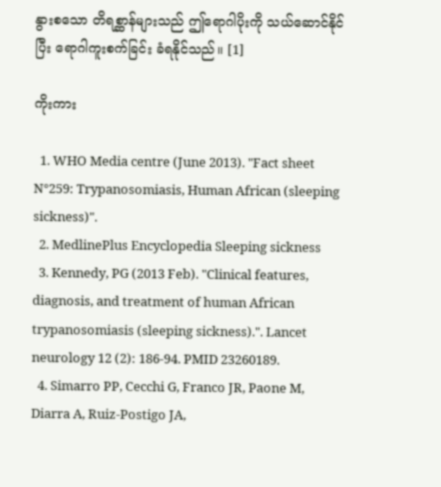နွားစသော တိရစ္ဆာန်များသည် ဤရောဂါပိုးကို သယ်ဆောင်နိုင်ပြီး ရောဂါကူးစက်ခြင်း ခံရနိုင်သည်။ [1]

ကိုးကား

  1. WHO Media centre (June 2013). "Fact sheet N°259: Trypanosomiasis, Human African (sleeping sickness)".
  2. MedlinePlus Encyclopedia Sleeping sickness
  3. Kennedy, PG (2013 Feb). "Clinical features, diagnosis, and treatment of human African trypanosomiasis (sleeping sickness).". Lancet neurology 12 (2): 186-94. PMID 23260189.
  4. Simarro PP, Cecchi G, Franco JR, Paone M, Diarra A, Ruiz-Postigo JA,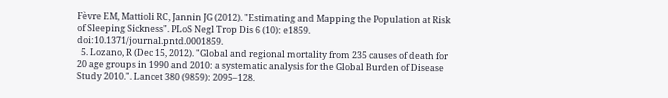Fèvre EM, Mattioli RC, Jannin JG (2012). "Estimating and Mapping the Population at Risk of Sleeping Sickness". PLoS Negl Trop Dis 6 (10): e1859. doi:10.1371/journal.pntd.0001859.
  5. Lozano, R (Dec 15, 2012). "Global and regional mortality from 235 causes of death for 20 age groups in 1990 and 2010: a systematic analysis for the Global Burden of Disease Study 2010.". Lancet 380 (9859): 2095–128.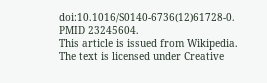doi:10.1016/S0140-6736(12)61728-0. PMID 23245604.
This article is issued from Wikipedia. The text is licensed under Creative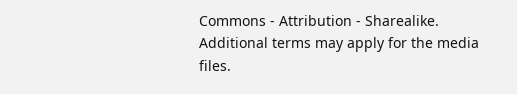Commons - Attribution - Sharealike. Additional terms may apply for the media files.